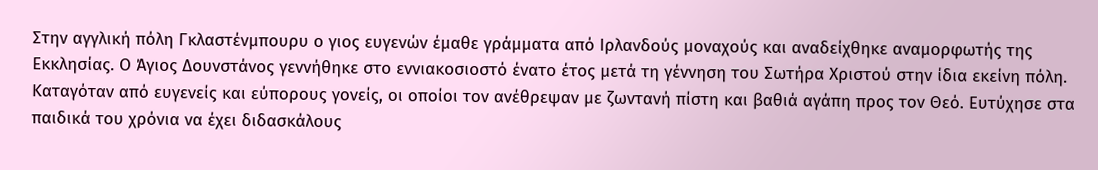Στην αγγλική πόλη Γκλαστένμπουρυ ο γιος ευγενών έμαθε γράμματα από Ιρλανδούς μοναχούς και αναδείχθηκε αναμορφωτής της Εκκλησίας. Ο Άγιος Δουνστάνος γεννήθηκε στο εννιακοσιοστό ένατο έτος μετά τη γέννηση του Σωτήρα Χριστού στην ίδια εκείνη πόλη. Καταγόταν από ευγενείς και εύπορους γονείς, οι οποίοι τον ανέθρεψαν με ζωντανή πίστη και βαθιά αγάπη προς τον Θεό. Ευτύχησε στα παιδικά του χρόνια να έχει διδασκάλους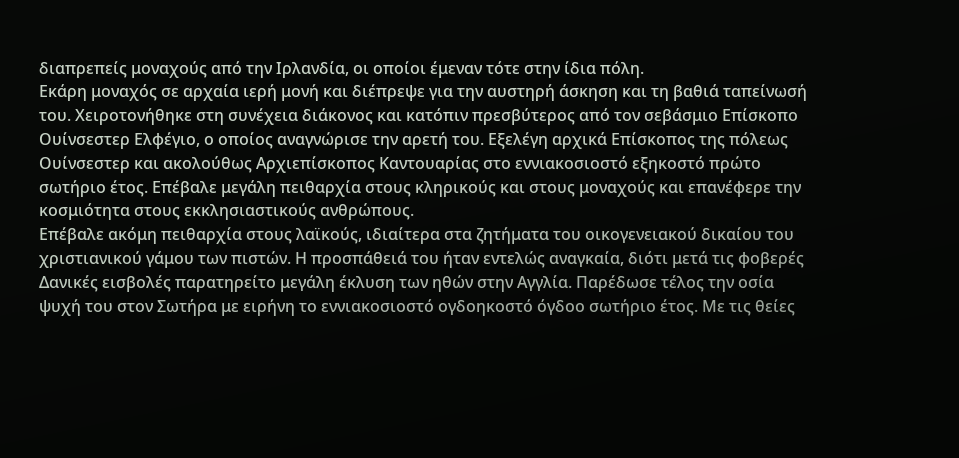διαπρεπείς μοναχούς από την Ιρλανδία, οι οποίοι έμεναν τότε στην ίδια πόλη.
Εκάρη μοναχός σε αρχαία ιερή μονή και διέπρεψε για την αυστηρή άσκηση και τη βαθιά ταπείνωσή του. Χειροτονήθηκε στη συνέχεια διάκονος και κατόπιν πρεσβύτερος από τον σεβάσμιο Επίσκοπο Ουίνσεστερ Ελφέγιο, ο οποίος αναγνώρισε την αρετή του. Εξελέγη αρχικά Επίσκοπος της πόλεως Ουίνσεστερ και ακολούθως Αρχιεπίσκοπος Καντουαρίας στο εννιακοσιοστό εξηκοστό πρώτο σωτήριο έτος. Επέβαλε μεγάλη πειθαρχία στους κληρικούς και στους μοναχούς και επανέφερε την κοσμιότητα στους εκκλησιαστικούς ανθρώπους.
Επέβαλε ακόμη πειθαρχία στους λαϊκούς, ιδιαίτερα στα ζητήματα του οικογενειακού δικαίου του χριστιανικού γάμου των πιστών. Η προσπάθειά του ήταν εντελώς αναγκαία, διότι μετά τις φοβερές Δανικές εισβολές παρατηρείτο μεγάλη έκλυση των ηθών στην Αγγλία. Παρέδωσε τέλος την οσία ψυχή του στον Σωτήρα με ειρήνη το εννιακοσιοστό ογδοηκοστό όγδοο σωτήριο έτος. Με τις θείες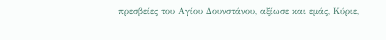πρεσβείες του Αγίου Δουνστάνου, αξίωσε και εμάς, Κύριε,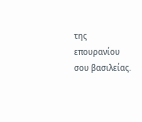της επουρανίου σου βασιλείας.